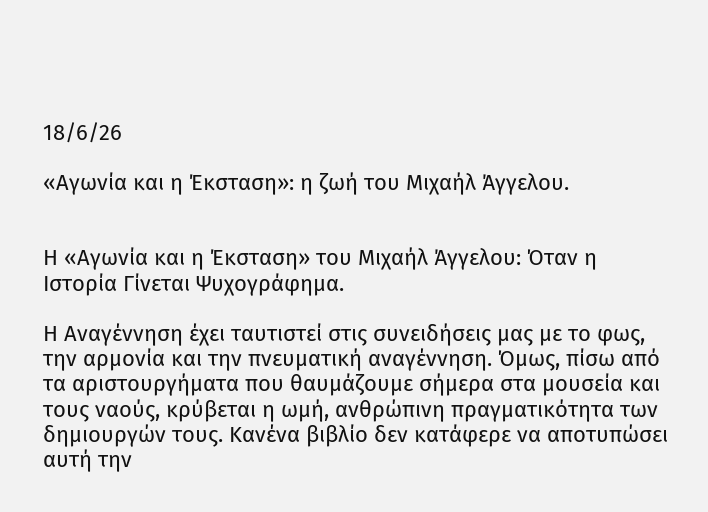18/6/26

«Αγωνία και η Έκσταση»: η ζωή του Μιχαήλ Άγγελου.


Η «Αγωνία και η Έκσταση» του Μιχαήλ Άγγελου: Όταν η Ιστορία Γίνεται Ψυχογράφημα.

Η Αναγέννηση έχει ταυτιστεί στις συνειδήσεις μας με το φως, την αρμονία και την πνευματική αναγέννηση. Όμως, πίσω από τα αριστουργήματα που θαυμάζουμε σήμερα στα μουσεία και τους ναούς, κρύβεται η ωμή, ανθρώπινη πραγματικότητα των δημιουργών τους. Κανένα βιβλίο δεν κατάφερε να αποτυπώσει αυτή την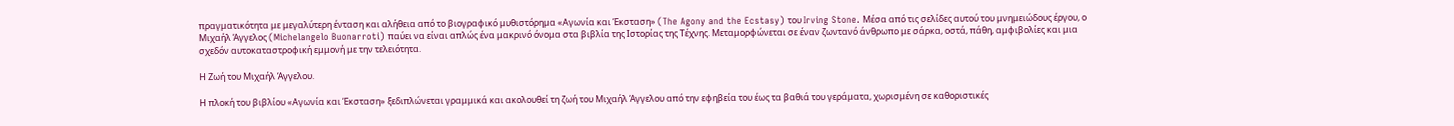πραγματικότητα με μεγαλύτερη ένταση και αλήθεια από το βιογραφικό μυθιστόρημα «Αγωνία και Έκσταση» (The Agony and the Ecstasy) του Irving Stone. Μέσα από τις σελίδες αυτού του μνημειώδους έργου, ο Μιχαήλ Άγγελος (Michelangelo Buonarroti) παύει να είναι απλώς ένα μακρινό όνομα στα βιβλία της Ιστορίας της Τέχνης. Μεταμορφώνεται σε έναν ζωντανό άνθρωπο με σάρκα, οστά, πάθη, αμφιβολίες και μια σχεδόν αυτοκαταστροφική εμμονή με την τελειότητα.

Η Ζωή του Μιχαήλ Άγγελου.

Η πλοκή του βιβλίου «Αγωνία και Έκσταση» ξεδιπλώνεται γραμμικά και ακολουθεί τη ζωή του Μιχαήλ Άγγελου από την εφηβεία του έως τα βαθιά του γεράματα, χωρισμένη σε καθοριστικές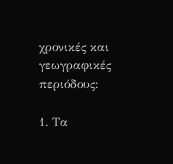χρονικές και γεωγραφικές περιόδους:

1. Τα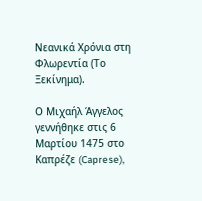Νεανικά Χρόνια στη Φλωρεντία (Το Ξεκίνημα).

Ο Μιχαήλ Άγγελος γεννήθηκε στις 6 Μαρτίου 1475 στο Καπρέζε (Caprese),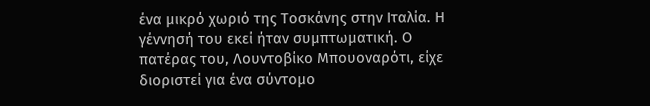ένα μικρό χωριό της Τοσκάνης στην Ιταλία. Η γέννησή του εκεί ήταν συμπτωματική. Ο πατέρας του, Λουντοβίκο Μπουοναρότι, είχε διοριστεί για ένα σύντομο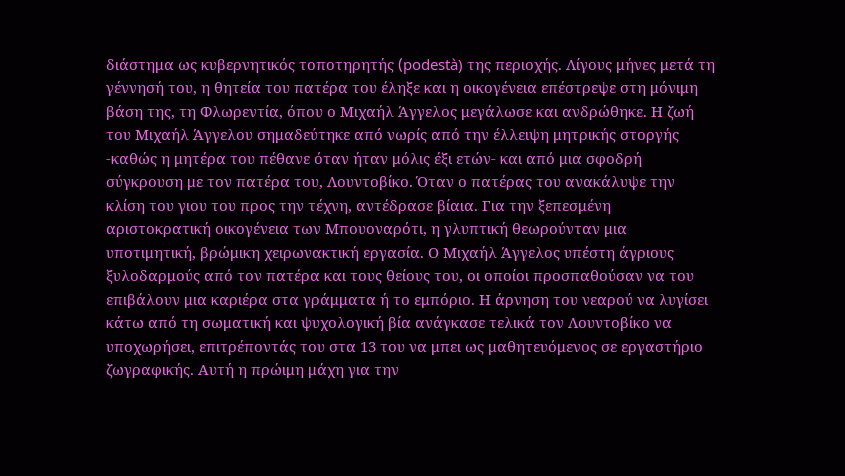διάστημα ως κυβερνητικός τοποτηρητής (podestà) της περιοχής. Λίγους μήνες μετά τη γέννησή του, η θητεία του πατέρα του έληξε και η οικογένεια επέστρεψε στη μόνιμη βάση της, τη Φλωρεντία, όπου ο Μιχαήλ Άγγελος μεγάλωσε και ανδρώθηκε. Η ζωή του Μιχαήλ Άγγελου σημαδεύτηκε από νωρίς από την έλλειψη μητρικής στοργής -καθώς η μητέρα του πέθανε όταν ήταν μόλις έξι ετών- και από μια σφοδρή σύγκρουση με τον πατέρα του, Λουντοβίκο. Όταν ο πατέρας του ανακάλυψε την κλίση του γιου του προς την τέχνη, αντέδρασε βίαια. Για την ξεπεσμένη αριστοκρατική οικογένεια των Μπουοναρότι, η γλυπτική θεωρούνταν μια υποτιμητική, βρώμικη χειρωνακτική εργασία. Ο Μιχαήλ Άγγελος υπέστη άγριους ξυλοδαρμούς από τον πατέρα και τους θείους του, οι οποίοι προσπαθούσαν να του επιβάλουν μια καριέρα στα γράμματα ή το εμπόριο. Η άρνηση του νεαρού να λυγίσει κάτω από τη σωματική και ψυχολογική βία ανάγκασε τελικά τον Λουντοβίκο να υποχωρήσει, επιτρέποντάς του στα 13 του να μπει ως μαθητευόμενος σε εργαστήριο ζωγραφικής. Αυτή η πρώιμη μάχη για την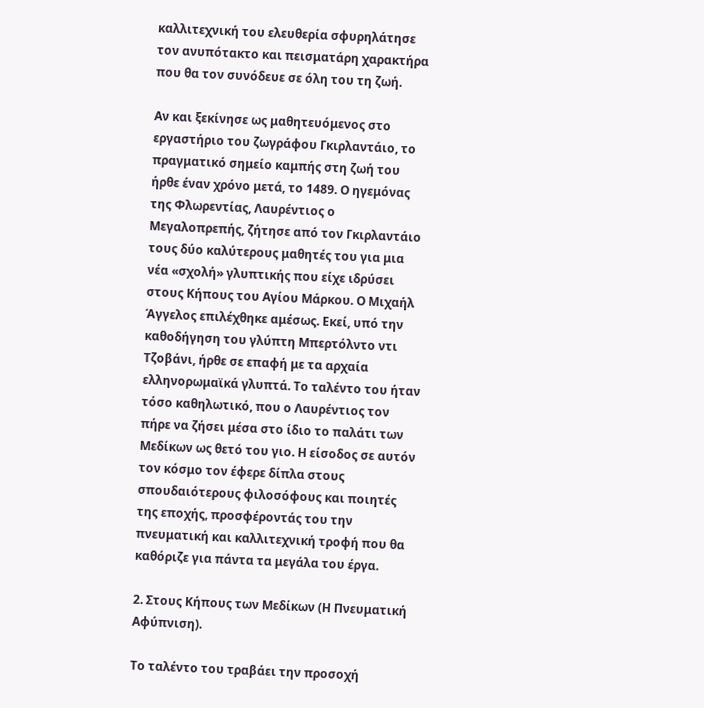καλλιτεχνική του ελευθερία σφυρηλάτησε τον ανυπότακτο και πεισματάρη χαρακτήρα που θα τον συνόδευε σε όλη του τη ζωή.

Αν και ξεκίνησε ως μαθητευόμενος στο εργαστήριο του ζωγράφου Γκιρλαντάιο, το πραγματικό σημείο καμπής στη ζωή του ήρθε έναν χρόνο μετά, το 1489. Ο ηγεμόνας της Φλωρεντίας, Λαυρέντιος ο Μεγαλοπρεπής, ζήτησε από τον Γκιρλαντάιο τους δύο καλύτερους μαθητές του για μια νέα «σχολή» γλυπτικής που είχε ιδρύσει στους Κήπους του Αγίου Μάρκου. Ο Μιχαήλ Άγγελος επιλέχθηκε αμέσως. Εκεί, υπό την καθοδήγηση του γλύπτη Μπερτόλντο ντι Τζοβάνι, ήρθε σε επαφή με τα αρχαία ελληνορωμαϊκά γλυπτά. Το ταλέντο του ήταν τόσο καθηλωτικό, που ο Λαυρέντιος τον πήρε να ζήσει μέσα στο ίδιο το παλάτι των Μεδίκων ως θετό του γιο. Η είσοδος σε αυτόν τον κόσμο τον έφερε δίπλα στους σπουδαιότερους φιλοσόφους και ποιητές της εποχής, προσφέροντάς του την πνευματική και καλλιτεχνική τροφή που θα καθόριζε για πάντα τα μεγάλα του έργα.

2. Στους Κήπους των Μεδίκων (Η Πνευματική Αφύπνιση).

Το ταλέντο του τραβάει την προσοχή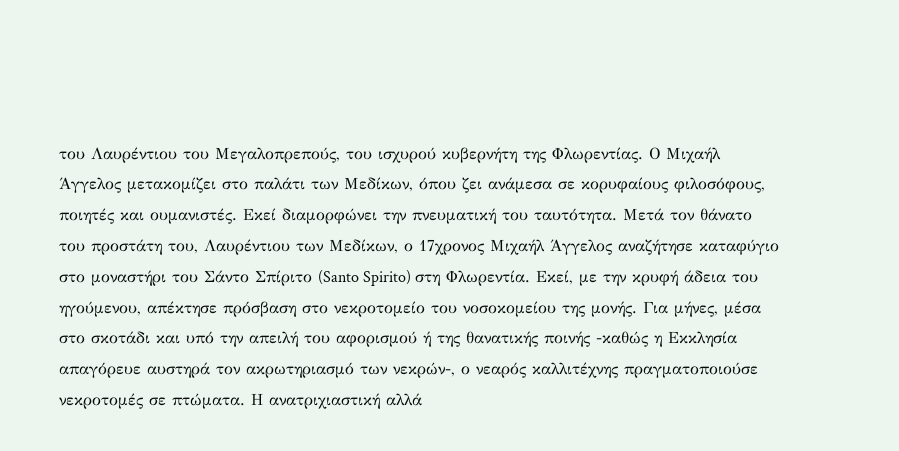του Λαυρέντιου του Μεγαλοπρεπούς, του ισχυρού κυβερνήτη της Φλωρεντίας. Ο Μιχαήλ Άγγελος μετακομίζει στο παλάτι των Μεδίκων, όπου ζει ανάμεσα σε κορυφαίους φιλοσόφους, ποιητές και ουμανιστές. Εκεί διαμορφώνει την πνευματική του ταυτότητα. Μετά τον θάνατο του προστάτη του, Λαυρέντιου των Μεδίκων, ο 17χρονος Μιχαήλ Άγγελος αναζήτησε καταφύγιο στο μοναστήρι του Σάντο Σπίριτο (Santo Spirito) στη Φλωρεντία. Εκεί, με την κρυφή άδεια του ηγούμενου, απέκτησε πρόσβαση στο νεκροτομείο του νοσοκομείου της μονής. Για μήνες, μέσα στο σκοτάδι και υπό την απειλή του αφορισμού ή της θανατικής ποινής -καθώς η Εκκλησία απαγόρευε αυστηρά τον ακρωτηριασμό των νεκρών-, ο νεαρός καλλιτέχνης πραγματοποιούσε νεκροτομές σε πτώματα. Η ανατριχιαστική αλλά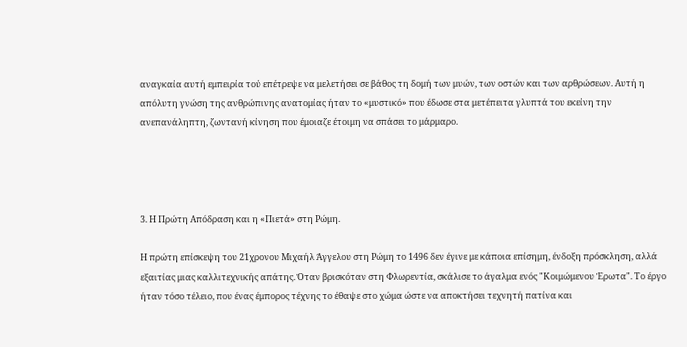αναγκαία αυτή εμπειρία τού επέτρεψε να μελετήσει σε βάθος τη δομή των μυών, των οστών και των αρθρώσεων. Αυτή η απόλυτη γνώση της ανθρώπινης ανατομίας ήταν το «μυστικό» που έδωσε στα μετέπειτα γλυπτά του εκείνη την ανεπανάληπτη, ζωντανή κίνηση που έμοιαζε έτοιμη να σπάσει το μάρμαρο.




3. Η Πρώτη Απόδραση και η «Πιετά» στη Ρώμη.

Η πρώτη επίσκεψη του 21χρονου Μιχαήλ Άγγελου στη Ρώμη το 1496 δεν έγινε με κάποια επίσημη, ένδοξη πρόσκληση, αλλά εξαιτίας μιας καλλιτεχνικής απάτης. Όταν βρισκόταν στη Φλωρεντία, σκάλισε το άγαλμα ενός "Κοιμώμενου Έρωτα". Το έργο ήταν τόσο τέλειο, που ένας έμπορος τέχνης το έθαψε στο χώμα ώστε να αποκτήσει τεχνητή πατίνα και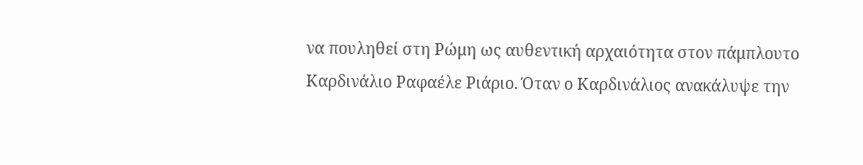να πουληθεί στη Ρώμη ως αυθεντική αρχαιότητα στον πάμπλουτο Καρδινάλιο Ραφαέλε Ριάριο. Όταν ο Καρδινάλιος ανακάλυψε την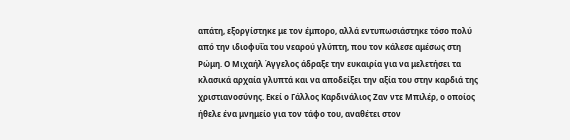απάτη, εξοργίστηκε με τον έμπορο, αλλά εντυπωσιάστηκε τόσο πολύ από την ιδιοφυΐα του νεαρού γλύπτη, που τον κάλεσε αμέσως στη Ρώμη. Ο Μιχαήλ Άγγελος άδραξε την ευκαιρία για να μελετήσει τα κλασικά αρχαία γλυπτά και να αποδείξει την αξία του στην καρδιά της χριστιανοσύνης. Εκεί ο Γάλλος Καρδινάλιος Ζαν ντε Μπιλέρ, ο οποίος ήθελε ένα μνημείο για τον τάφο του, αναθέτει στον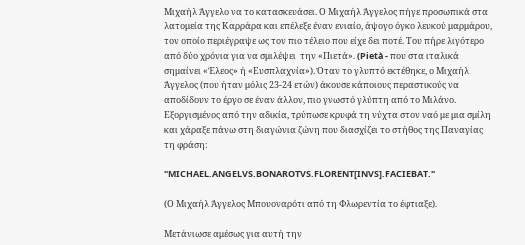Μιχαήλ Άγγελο να το κατασκευάσει. Ο Μιχαήλ Άγγελος πήγε προσωπικά στα λατομεία της Καρράρα και επέλεξε έναν ενιαίο, άψογο όγκο λευκού μαρμάρου, τον οποίο περιέγραψε ως τον πιο τέλειο που είχε δει ποτέ. Του πήρε λιγότερο από δύο χρόνια για να σμιλέψει  την «Πιετά». (Pietà - που στα ιταλικά σημαίνει «Έλεος» ή «Ευσπλαχνία»). Όταν το γλυπτό εκτέθηκε, ο Μιχαήλ Άγγελος (που ήταν μόλις 23-24 ετών) άκουσε κάποιους περαστικούς να αποδίδουν το έργο σε έναν άλλον, πιο γνωστό γλύπτη από το Μιλάνο. Εξοργισμένος από την αδικία, τρύπωσε κρυφά τη νύχτα στον ναό με μια σμίλη και χάραξε πάνω στη διαγώνια ζώνη που διασχίζει το στήθος της Παναγίας τη φράση:

"MICHAEL.ANGELVS.BONAROTVS.FLORENT[INVS].FACIEBAT."

(Ο Μιχαήλ Άγγελος Μπουοναρότι από τη Φλωρεντία το έφτιαξε).

Μετάνιωσε αμέσως για αυτή την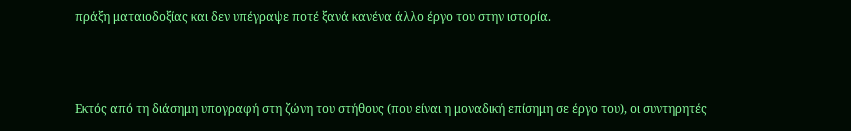πράξη ματαιοδοξίας και δεν υπέγραψε ποτέ ξανά κανένα άλλο έργο του στην ιστορία.



Εκτός από τη διάσημη υπογραφή στη ζώνη του στήθους (που είναι η μοναδική επίσημη σε έργο του), οι συντηρητές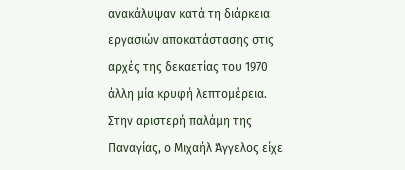ανακάλυψαν κατά τη διάρκεια εργασιών αποκατάστασης στις αρχές της δεκαετίας του 1970 άλλη μία κρυφή λεπτομέρεια. Στην αριστερή παλάμη της Παναγίας, ο Μιχαήλ Άγγελος είχε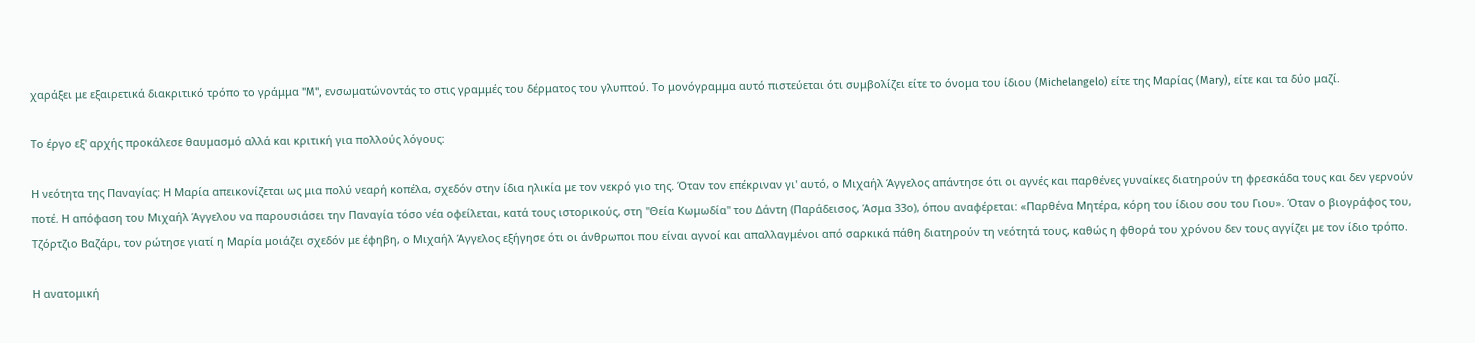χαράξει με εξαιρετικά διακριτικό τρόπο το γράμμα "M", ενσωματώνοντάς το στις γραμμές του δέρματος του γλυπτού. Το μονόγραμμα αυτό πιστεύεται ότι συμβολίζει είτε το όνομα του ίδιου (Michelangelo) είτε της Μαρίας (Mary), είτε και τα δύο μαζί.

Το έργο εξ' αρχής προκάλεσε θαυμασμό αλλά και κριτική για πολλούς λόγους:

Η νεότητα της Παναγίας: Η Μαρία απεικονίζεται ως μια πολύ νεαρή κοπέλα, σχεδόν στην ίδια ηλικία με τον νεκρό γιο της. Όταν τον επέκριναν γι' αυτό, ο Μιχαήλ Άγγελος απάντησε ότι οι αγνές και παρθένες γυναίκες διατηρούν τη φρεσκάδα τους και δεν γερνούν ποτέ. Η απόφαση του Μιχαήλ Άγγελου να παρουσιάσει την Παναγία τόσο νέα οφείλεται, κατά τους ιστορικούς, στη "Θεία Κωμωδία" του Δάντη (Παράδεισος, Άσμα 33ο), όπου αναφέρεται: «Παρθένα Μητέρα, κόρη του ίδιου σου του Γιου». Όταν ο βιογράφος του, Τζόρτζιο Βαζάρι, τον ρώτησε γιατί η Μαρία μοιάζει σχεδόν με έφηβη, ο Μιχαήλ Άγγελος εξήγησε ότι οι άνθρωποι που είναι αγνοί και απαλλαγμένοι από σαρκικά πάθη διατηρούν τη νεότητά τους, καθώς η φθορά του χρόνου δεν τους αγγίζει με τον ίδιο τρόπο.

Η ανατομική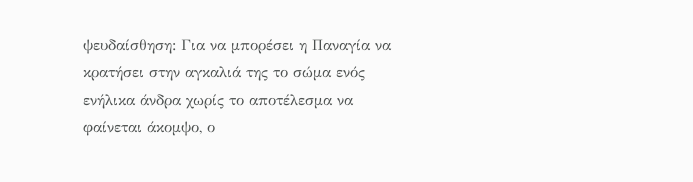ψευδαίσθηση: Για να μπορέσει η Παναγία να κρατήσει στην αγκαλιά της το σώμα ενός ενήλικα άνδρα χωρίς το αποτέλεσμα να φαίνεται άκομψο, ο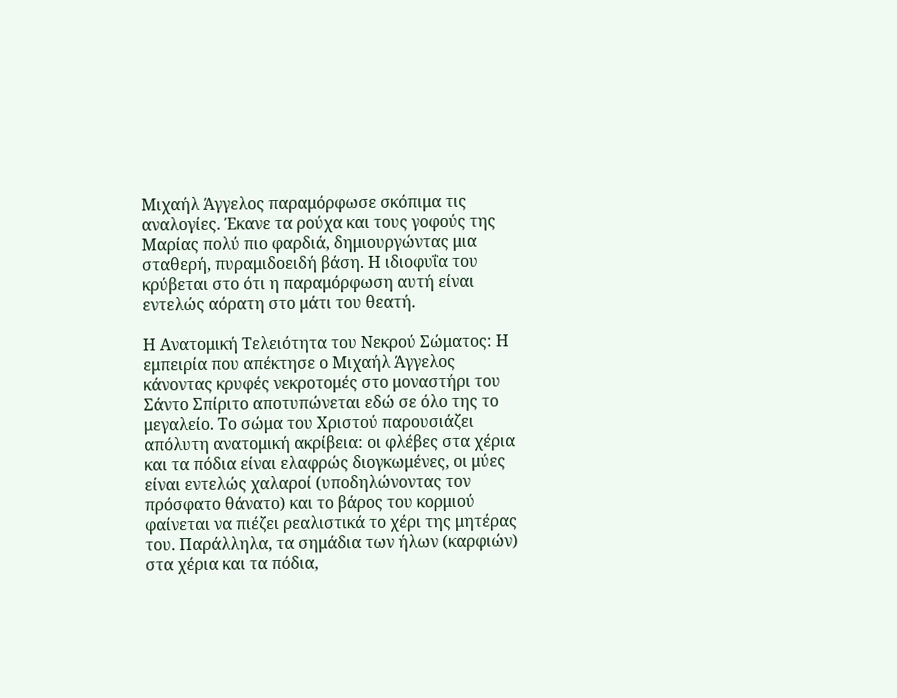Μιχαήλ Άγγελος παραμόρφωσε σκόπιμα τις αναλογίες. Έκανε τα ρούχα και τους γοφούς της Μαρίας πολύ πιο φαρδιά, δημιουργώντας μια σταθερή, πυραμιδοειδή βάση. Η ιδιοφυΐα του κρύβεται στο ότι η παραμόρφωση αυτή είναι εντελώς αόρατη στο μάτι του θεατή.

Η Ανατομική Τελειότητα του Νεκρού Σώματος: Η εμπειρία που απέκτησε ο Μιχαήλ Άγγελος κάνοντας κρυφές νεκροτομές στο μοναστήρι του Σάντο Σπίριτο αποτυπώνεται εδώ σε όλο της το μεγαλείο. Το σώμα του Χριστού παρουσιάζει απόλυτη ανατομική ακρίβεια: οι φλέβες στα χέρια και τα πόδια είναι ελαφρώς διογκωμένες, οι μύες είναι εντελώς χαλαροί (υποδηλώνοντας τον πρόσφατο θάνατο) και το βάρος του κορμιού φαίνεται να πιέζει ρεαλιστικά το χέρι της μητέρας του. Παράλληλα, τα σημάδια των ήλων (καρφιών) στα χέρια και τα πόδια,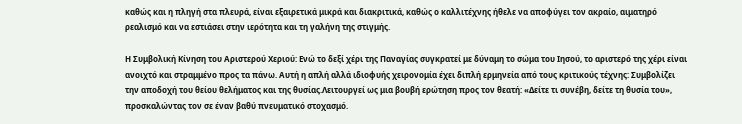καθώς και η πληγή στα πλευρά, είναι εξαιρετικά μικρά και διακριτικά, καθώς ο καλλιτέχνης ήθελε να αποφύγει τον ακραίο, αιματηρό ρεαλισμό και να εστιάσει στην ιερότητα και τη γαλήνη της στιγμής.

Η Συμβολική Κίνηση του Αριστερού Χεριού: Ενώ το δεξί χέρι της Παναγίας συγκρατεί με δύναμη το σώμα του Ιησού, το αριστερό της χέρι είναι ανοιχτό και στραμμένο προς τα πάνω. Αυτή η απλή αλλά ιδιοφυής χειρονομία έχει διπλή ερμηνεία από τους κριτικούς τέχνης: Συμβολίζει την αποδοχή του θείου θελήματος και της θυσίας.Λειτουργεί ως μια βουβή ερώτηση προς τον θεατή: «Δείτε τι συνέβη, δείτε τη θυσία του», προσκαλώντας τον σε έναν βαθύ πνευματικό στοχασμό.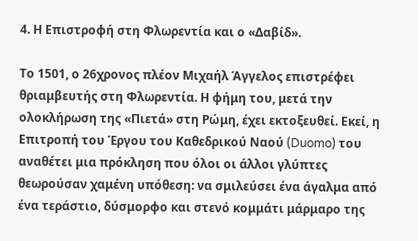4. Η Επιστροφή στη Φλωρεντία και ο «Δαβίδ».

Το 1501, ο 26χρονος πλέον Μιχαήλ Άγγελος επιστρέφει θριαμβευτής στη Φλωρεντία. Η φήμη του, μετά την ολοκλήρωση της «Πιετά» στη Ρώμη, έχει εκτοξευθεί. Εκεί, η Επιτροπή του Έργου του Καθεδρικού Ναού (Duomo) του αναθέτει μια πρόκληση που όλοι οι άλλοι γλύπτες θεωρούσαν χαμένη υπόθεση: να σμιλεύσει ένα άγαλμα από ένα τεράστιο, δύσμορφο και στενό κομμάτι μάρμαρο της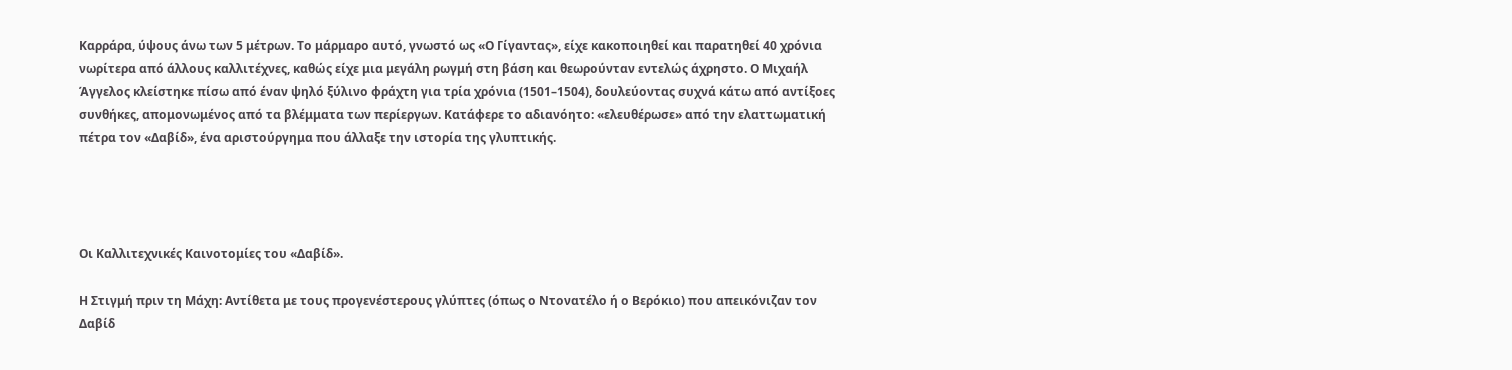Καρράρα, ύψους άνω των 5 μέτρων. Το μάρμαρο αυτό, γνωστό ως «Ο Γίγαντας», είχε κακοποιηθεί και παρατηθεί 40 χρόνια νωρίτερα από άλλους καλλιτέχνες, καθώς είχε μια μεγάλη ρωγμή στη βάση και θεωρούνταν εντελώς άχρηστο. Ο Μιχαήλ Άγγελος κλείστηκε πίσω από έναν ψηλό ξύλινο φράχτη για τρία χρόνια (1501–1504), δουλεύοντας συχνά κάτω από αντίξοες συνθήκες, απομονωμένος από τα βλέμματα των περίεργων. Κατάφερε το αδιανόητο: «ελευθέρωσε» από την ελαττωματική πέτρα τον «Δαβίδ», ένα αριστούργημα που άλλαξε την ιστορία της γλυπτικής.




Οι Καλλιτεχνικές Καινοτομίες του «Δαβίδ».

Η Στιγμή πριν τη Μάχη: Αντίθετα με τους προγενέστερους γλύπτες (όπως ο Ντονατέλο ή ο Βερόκιο) που απεικόνιζαν τον Δαβίδ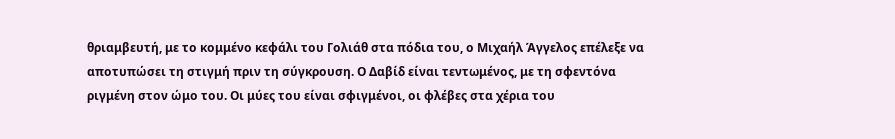θριαμβευτή, με το κομμένο κεφάλι του Γολιάθ στα πόδια του, ο Μιχαήλ Άγγελος επέλεξε να αποτυπώσει τη στιγμή πριν τη σύγκρουση. Ο Δαβίδ είναι τεντωμένος, με τη σφεντόνα ριγμένη στον ώμο του. Οι μύες του είναι σφιγμένοι, οι φλέβες στα χέρια του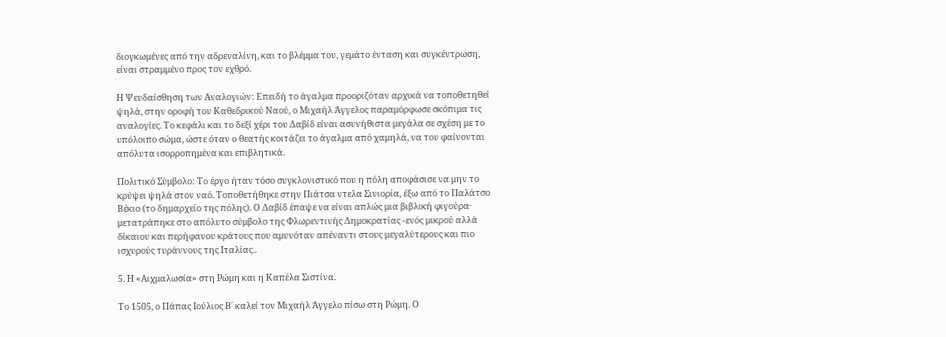διογκωμένες από την αδρεναλίνη, και το βλέμμα του, γεμάτο ένταση και συγκέντρωση, είναι στραμμένο προς τον εχθρό.

Η Ψευδαίσθηση των Αναλογιών: Επειδή το άγαλμα προοριζόταν αρχικά να τοποθετηθεί ψηλά, στην οροφή του Καθεδρικού Ναού, ο Μιχαήλ Άγγελος παραμόρφωσε σκόπιμα τις αναλογίες. Το κεφάλι και το δεξί χέρι του Δαβίδ είναι ασυνήθιστα μεγάλα σε σχέση με το υπόλοιπο σώμα, ώστε όταν ο θεατής κοιτάζει το άγαλμα από χαμηλά, να του φαίνονται απόλυτα ισορροπημένα και επιβλητικά.

Πολιτικό Σύμβολο: Το έργο ήταν τόσο συγκλονιστικό που η πόλη αποφάσισε να μην το κρύψει ψηλά στον ναό. Τοποθετήθηκε στην Πιάτσα ντελα Σινιορία, έξω από το Παλάτσο Βέκιο (το δημαρχείο της πόλης). Ο Δαβίδ έπαψε να είναι απλώς μια βιβλική φιγούρα· μετατράπηκε στο απόλυτο σύμβολο της Φλωρεντινής Δημοκρατίας -ενός μικρού αλλά δίκαιου και περήφανου κράτους που αμυνόταν απέναντι στους μεγαλύτερους και πιο ισχυρούς τυράννους της Ιταλίας..

5. Η «Αιχμαλωσία» στη Ρώμη και η Καπέλα Σιστίνα.

Το 1505, ο Πάπας Ιούλιος Β΄ καλεί τον Μιχαήλ Άγγελο πίσω στη Ρώμη. Ο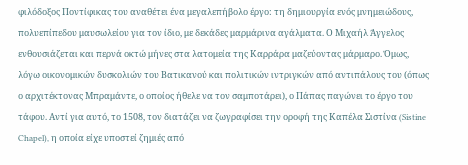φιλόδοξος Ποντίφικας του αναθέτει ένα μεγαλεπήβολο έργο: τη δημιουργία ενός μνημειώδους, πολυεπίπεδου μαυσωλείου για τον ίδιο, με δεκάδες μαρμάρινα αγάλματα. Ο Μιχαήλ Άγγελος ενθουσιάζεται και περνά οκτώ μήνες στα λατομεία της Καρράρα μαζεύοντας μάρμαρο. Όμως, λόγω οικονομικών δυσκολιών του Βατικανού και πολιτικών ιντριγκών από αντιπάλους του (όπως ο αρχιτέκτονας Μπραμάντε, ο οποίος ήθελε να τον σαμποτάρει), ο Πάπας παγώνει το έργο του τάφου. Αντί για αυτό, το 1508, τον διατάζει να ζωγραφίσει την οροφή της Καπέλα Σιστίνα (Sistine Chapel), η οποία είχε υποστεί ζημιές από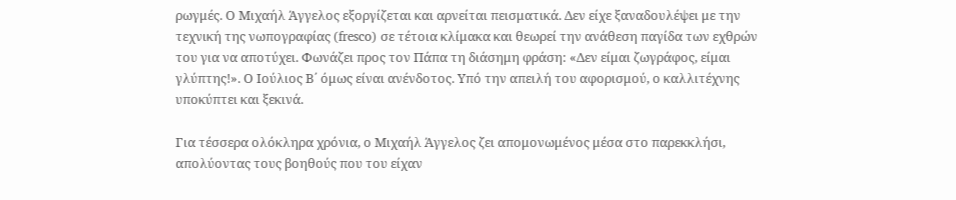ρωγμές. Ο Μιχαήλ Άγγελος εξοργίζεται και αρνείται πεισματικά. Δεν είχε ξαναδουλέψει με την τεχνική της νωπογραφίας (fresco) σε τέτοια κλίμακα και θεωρεί την ανάθεση παγίδα των εχθρών του για να αποτύχει. Φωνάζει προς τον Πάπα τη διάσημη φράση: «Δεν είμαι ζωγράφος, είμαι γλύπτης!». Ο Ιούλιος Β΄ όμως είναι ανένδοτος. Υπό την απειλή του αφορισμού, ο καλλιτέχνης υποκύπτει και ξεκινά.

Για τέσσερα ολόκληρα χρόνια, ο Μιχαήλ Άγγελος ζει απομονωμένος μέσα στο παρεκκλήσι, απολύοντας τους βοηθούς που του είχαν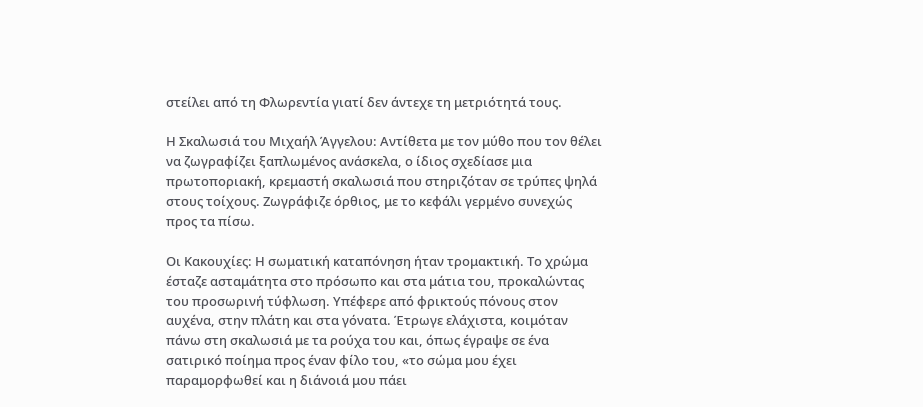στείλει από τη Φλωρεντία γιατί δεν άντεχε τη μετριότητά τους.

Η Σκαλωσιά του Μιχαήλ Άγγελου: Αντίθετα με τον μύθο που τον θέλει να ζωγραφίζει ξαπλωμένος ανάσκελα, ο ίδιος σχεδίασε μια πρωτοποριακή, κρεμαστή σκαλωσιά που στηριζόταν σε τρύπες ψηλά στους τοίχους. Ζωγράφιζε όρθιος, με το κεφάλι γερμένο συνεχώς προς τα πίσω.

Οι Κακουχίες: Η σωματική καταπόνηση ήταν τρομακτική. Το χρώμα έσταζε ασταμάτητα στο πρόσωπο και στα μάτια του, προκαλώντας του προσωρινή τύφλωση. Υπέφερε από φρικτούς πόνους στον αυχένα, στην πλάτη και στα γόνατα. Έτρωγε ελάχιστα, κοιμόταν πάνω στη σκαλωσιά με τα ρούχα του και, όπως έγραψε σε ένα σατιρικό ποίημα προς έναν φίλο του, «το σώμα μου έχει παραμορφωθεί και η διάνοιά μου πάει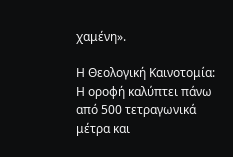χαμένη».

Η Θεολογική Καινοτομία: Η οροφή καλύπτει πάνω από 500 τετραγωνικά μέτρα και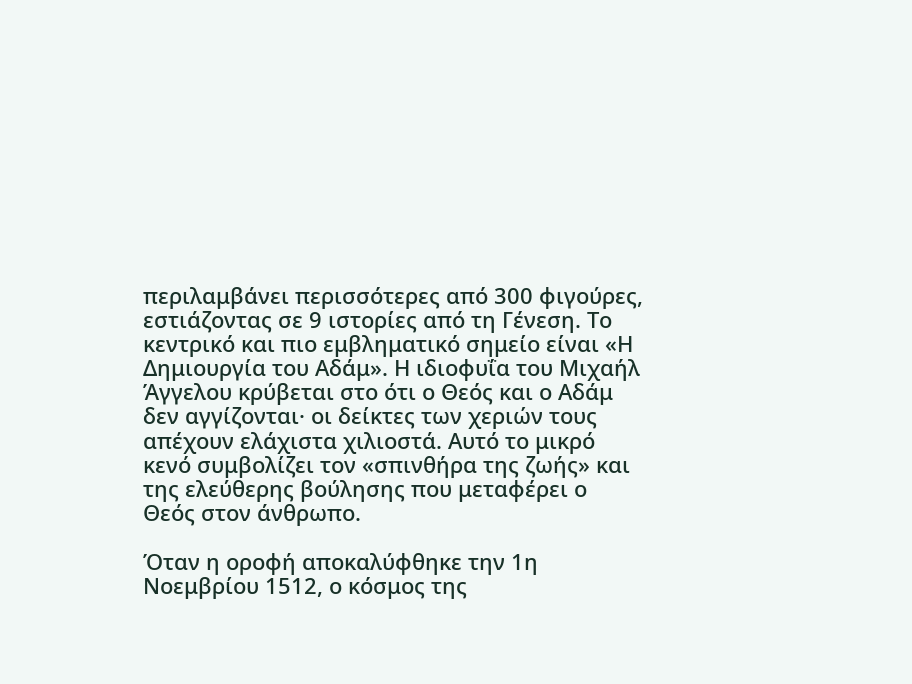περιλαμβάνει περισσότερες από 300 φιγούρες, εστιάζοντας σε 9 ιστορίες από τη Γένεση. Το κεντρικό και πιο εμβληματικό σημείο είναι «Η Δημιουργία του Αδάμ». Η ιδιοφυΐα του Μιχαήλ Άγγελου κρύβεται στο ότι ο Θεός και ο Αδάμ δεν αγγίζονται· οι δείκτες των χεριών τους απέχουν ελάχιστα χιλιοστά. Αυτό το μικρό κενό συμβολίζει τον «σπινθήρα της ζωής» και της ελεύθερης βούλησης που μεταφέρει ο Θεός στον άνθρωπο.

Όταν η οροφή αποκαλύφθηκε την 1η Νοεμβρίου 1512, ο κόσμος της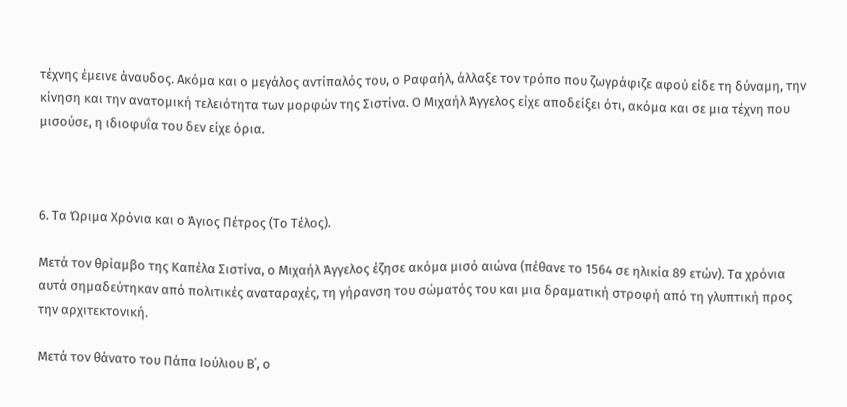τέχνης έμεινε άναυδος. Ακόμα και ο μεγάλος αντίπαλός του, ο Ραφαήλ, άλλαξε τον τρόπο που ζωγράφιζε αφού είδε τη δύναμη, την κίνηση και την ανατομική τελειότητα των μορφών της Σιστίνα. Ο Μιχαήλ Άγγελος είχε αποδείξει ότι, ακόμα και σε μια τέχνη που μισούσε, η ιδιοφυΐα του δεν είχε όρια.



6. Τα Ώριμα Χρόνια και ο Άγιος Πέτρος (Το Τέλος).

Μετά τον θρίαμβο της Καπέλα Σιστίνα, ο Μιχαήλ Άγγελος έζησε ακόμα μισό αιώνα (πέθανε το 1564 σε ηλικία 89 ετών). Τα χρόνια αυτά σημαδεύτηκαν από πολιτικές αναταραχές, τη γήρανση του σώματός του και μια δραματική στροφή από τη γλυπτική προς την αρχιτεκτονική.

Μετά τον θάνατο του Πάπα Ιούλιου Β΄, ο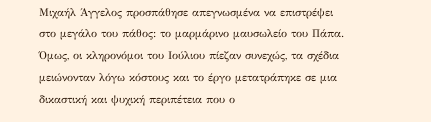Μιχαήλ Άγγελος προσπάθησε απεγνωσμένα να επιστρέψει στο μεγάλο του πάθος: το μαρμάρινο μαυσωλείο του Πάπα. Όμως, οι κληρονόμοι του Ιούλιου πίεζαν συνεχώς, τα σχέδια μειώνονταν λόγω κόστους και το έργο μετατράπηκε σε μια δικαστική και ψυχική περιπέτεια που ο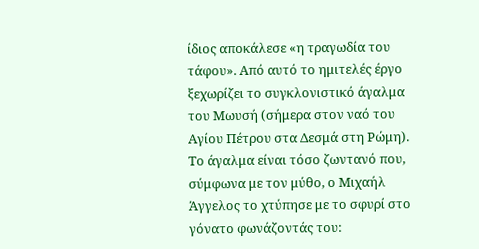ίδιος αποκάλεσε «η τραγωδία του τάφου». Από αυτό το ημιτελές έργο ξεχωρίζει το συγκλονιστικό άγαλμα του Μωυσή (σήμερα στον ναό του Αγίου Πέτρου στα Δεσμά στη Ρώμη). Το άγαλμα είναι τόσο ζωντανό που, σύμφωνα με τον μύθο, ο Μιχαήλ Άγγελος το χτύπησε με το σφυρί στο γόνατο φωνάζοντάς του: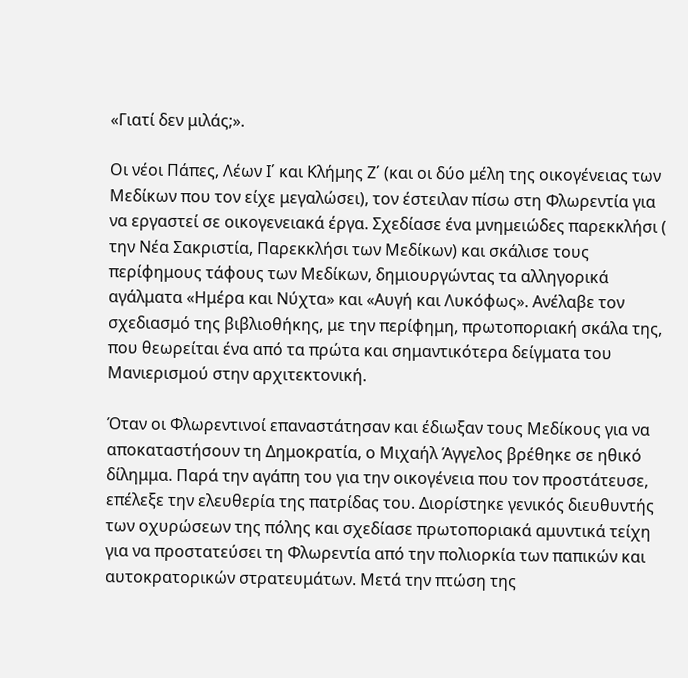«Γιατί δεν μιλάς;».

Οι νέοι Πάπες, Λέων Ι΄ και Κλήμης Ζ΄ (και οι δύο μέλη της οικογένειας των Μεδίκων που τον είχε μεγαλώσει), τον έστειλαν πίσω στη Φλωρεντία για να εργαστεί σε οικογενειακά έργα. Σχεδίασε ένα μνημειώδες παρεκκλήσι ( την Νέα Σακριστία, Παρεκκλήσι των Μεδίκων) και σκάλισε τους περίφημους τάφους των Μεδίκων, δημιουργώντας τα αλληγορικά αγάλματα «Ημέρα και Νύχτα» και «Αυγή και Λυκόφως». Ανέλαβε τον σχεδιασμό της βιβλιοθήκης, με την περίφημη, πρωτοποριακή σκάλα της, που θεωρείται ένα από τα πρώτα και σημαντικότερα δείγματα του Μανιερισμού στην αρχιτεκτονική.

Όταν οι Φλωρεντινοί επαναστάτησαν και έδιωξαν τους Μεδίκους για να αποκαταστήσουν τη Δημοκρατία, ο Μιχαήλ Άγγελος βρέθηκε σε ηθικό δίλημμα. Παρά την αγάπη του για την οικογένεια που τον προστάτευσε, επέλεξε την ελευθερία της πατρίδας του. Διορίστηκε γενικός διευθυντής των οχυρώσεων της πόλης και σχεδίασε πρωτοποριακά αμυντικά τείχη για να προστατεύσει τη Φλωρεντία από την πολιορκία των παπικών και αυτοκρατορικών στρατευμάτων. Μετά την πτώση της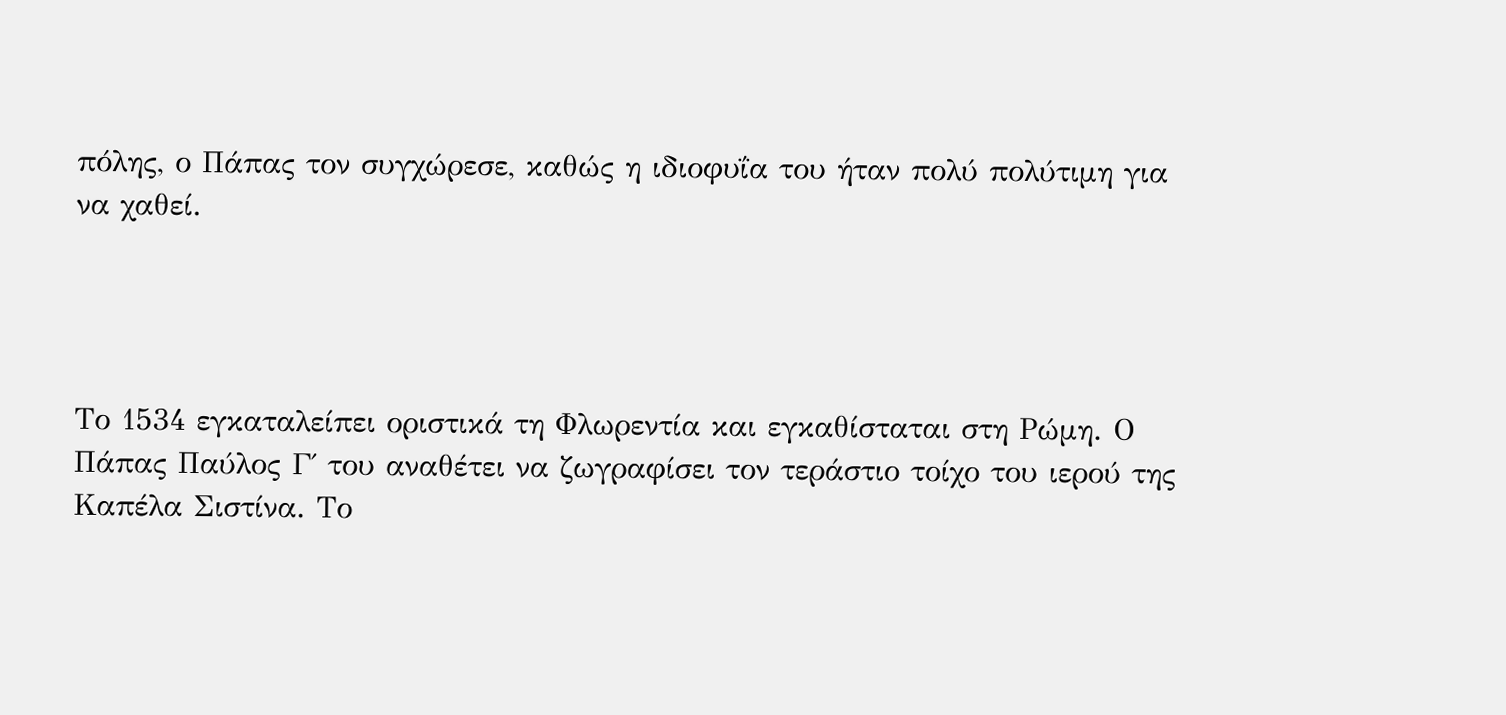πόλης, ο Πάπας τον συγχώρεσε, καθώς η ιδιοφυΐα του ήταν πολύ πολύτιμη για να χαθεί.




Το 1534 εγκαταλείπει οριστικά τη Φλωρεντία και εγκαθίσταται στη Ρώμη. Ο Πάπας Παύλος Γ΄ του αναθέτει να ζωγραφίσει τον τεράστιο τοίχο του ιερού της Καπέλα Σιστίνα. Το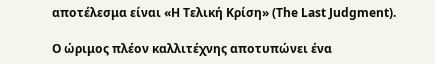αποτέλεσμα είναι «Η Τελική Κρίση» (The Last Judgment).

Ο ώριμος πλέον καλλιτέχνης αποτυπώνει ένα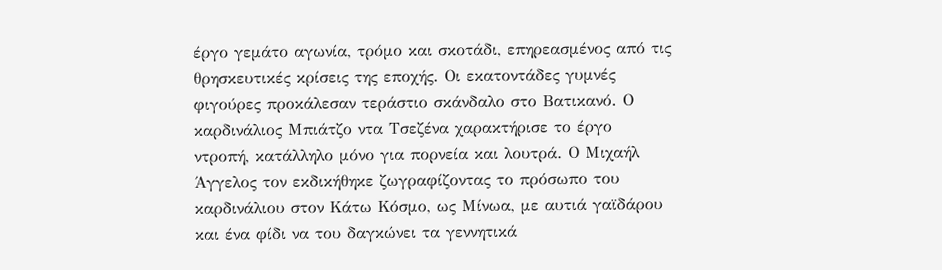έργο γεμάτο αγωνία, τρόμο και σκοτάδι, επηρεασμένος από τις θρησκευτικές κρίσεις της εποχής. Οι εκατοντάδες γυμνές φιγούρες προκάλεσαν τεράστιο σκάνδαλο στο Βατικανό. Ο καρδινάλιος Μπιάτζο ντα Τσεζένα χαρακτήρισε το έργο ντροπή, κατάλληλο μόνο για πορνεία και λουτρά. Ο Μιχαήλ Άγγελος τον εκδικήθηκε ζωγραφίζοντας το πρόσωπο του καρδινάλιου στον Κάτω Κόσμο, ως Μίνωα, με αυτιά γαϊδάρου και ένα φίδι να του δαγκώνει τα γεννητικά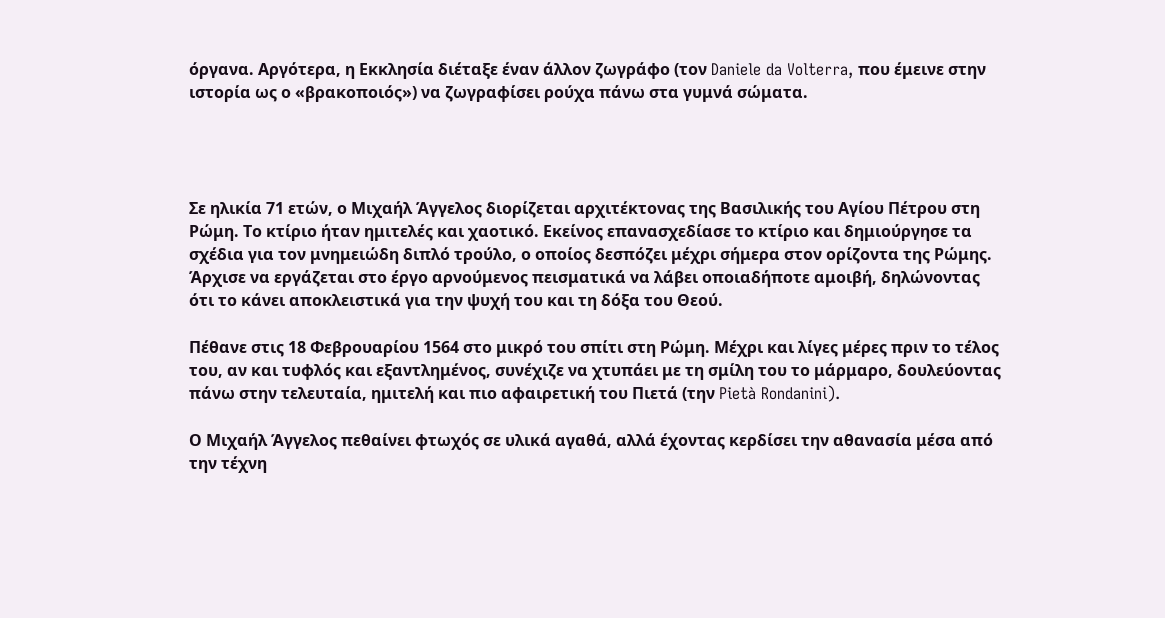όργανα. Αργότερα, η Εκκλησία διέταξε έναν άλλον ζωγράφο (τον Daniele da Volterra, που έμεινε στην ιστορία ως ο «βρακοποιός») να ζωγραφίσει ρούχα πάνω στα γυμνά σώματα.




Σε ηλικία 71 ετών, ο Μιχαήλ Άγγελος διορίζεται αρχιτέκτονας της Βασιλικής του Αγίου Πέτρου στη Ρώμη. Το κτίριο ήταν ημιτελές και χαοτικό. Εκείνος επανασχεδίασε το κτίριο και δημιούργησε τα σχέδια για τον μνημειώδη διπλό τρούλο, ο οποίος δεσπόζει μέχρι σήμερα στον ορίζοντα της Ρώμης. Άρχισε να εργάζεται στο έργο αρνούμενος πεισματικά να λάβει οποιαδήποτε αμοιβή, δηλώνοντας ότι το κάνει αποκλειστικά για την ψυχή του και τη δόξα του Θεού.

Πέθανε στις 18 Φεβρουαρίου 1564 στο μικρό του σπίτι στη Ρώμη. Μέχρι και λίγες μέρες πριν το τέλος του, αν και τυφλός και εξαντλημένος, συνέχιζε να χτυπάει με τη σμίλη του το μάρμαρο, δουλεύοντας πάνω στην τελευταία, ημιτελή και πιο αφαιρετική του Πιετά (την Pietà Rondanini).

Ο Μιχαήλ Άγγελος πεθαίνει φτωχός σε υλικά αγαθά, αλλά έχοντας κερδίσει την αθανασία μέσα από την τέχνη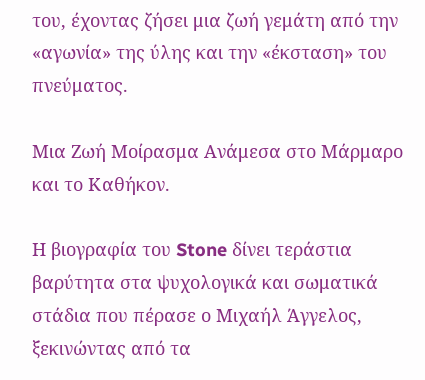του, έχοντας ζήσει μια ζωή γεμάτη από την «αγωνία» της ύλης και την «έκσταση» του πνεύματος.

Μια Ζωή Μοίρασμα Ανάμεσα στο Μάρμαρο και το Καθήκον.

Η βιογραφία του Stone δίνει τεράστια βαρύτητα στα ψυχολογικά και σωματικά στάδια που πέρασε ο Μιχαήλ Άγγελος, ξεκινώντας από τα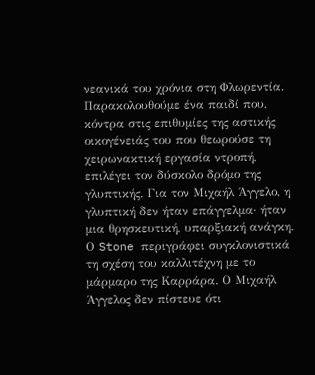νεανικά του χρόνια στη Φλωρεντία. Παρακολουθούμε ένα παιδί που, κόντρα στις επιθυμίες της αστικής οικογένειάς του που θεωρούσε τη χειρωνακτική εργασία ντροπή, επιλέγει τον δύσκολο δρόμο της γλυπτικής. Για τον Μιχαήλ Άγγελο, η γλυπτική δεν ήταν επάγγελμα· ήταν μια θρησκευτική, υπαρξιακή ανάγκη. Ο Stone περιγράφει συγκλονιστικά τη σχέση του καλλιτέχνη με το μάρμαρο της Καρράρα. Ο Μιχαήλ Άγγελος δεν πίστευε ότι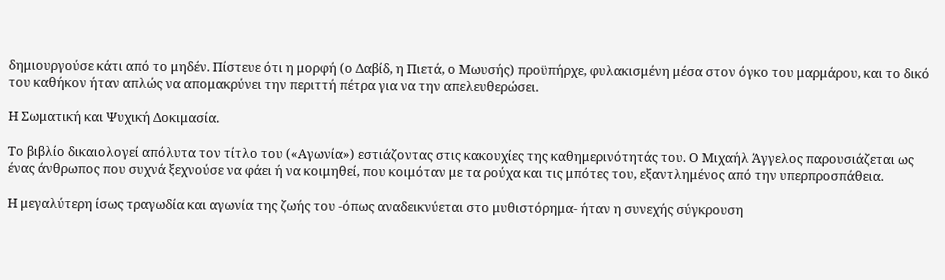δημιουργούσε κάτι από το μηδέν. Πίστευε ότι η μορφή (ο Δαβίδ, η Πιετά, ο Μωυσής) προϋπήρχε, φυλακισμένη μέσα στον όγκο του μαρμάρου, και το δικό του καθήκον ήταν απλώς να απομακρύνει την περιττή πέτρα για να την απελευθερώσει.

Η Σωματική και Ψυχική Δοκιμασία.

Το βιβλίο δικαιολογεί απόλυτα τον τίτλο του («Αγωνία») εστιάζοντας στις κακουχίες της καθημερινότητάς του. Ο Μιχαήλ Άγγελος παρουσιάζεται ως ένας άνθρωπος που συχνά ξεχνούσε να φάει ή να κοιμηθεί, που κοιμόταν με τα ρούχα και τις μπότες του, εξαντλημένος από την υπερπροσπάθεια.

Η μεγαλύτερη ίσως τραγωδία και αγωνία της ζωής του -όπως αναδεικνύεται στο μυθιστόρημα- ήταν η συνεχής σύγκρουση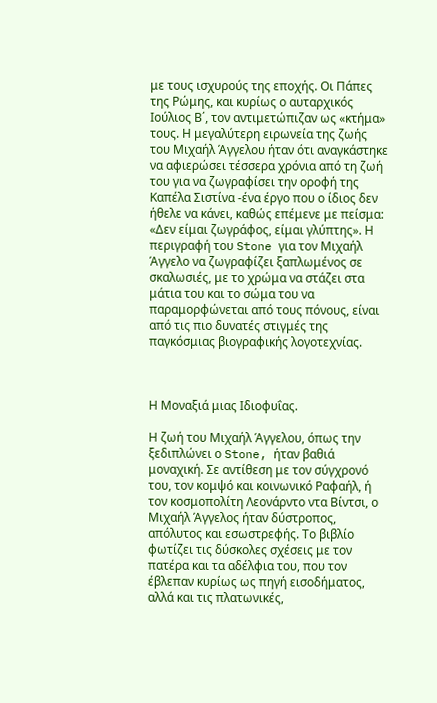με τους ισχυρούς της εποχής. Οι Πάπες της Ρώμης, και κυρίως ο αυταρχικός Ιούλιος Β΄, τον αντιμετώπιζαν ως «κτήμα» τους. Η μεγαλύτερη ειρωνεία της ζωής του Μιχαήλ Άγγελου ήταν ότι αναγκάστηκε να αφιερώσει τέσσερα χρόνια από τη ζωή του για να ζωγραφίσει την οροφή της Καπέλα Σιστίνα -ένα έργο που ο ίδιος δεν ήθελε να κάνει, καθώς επέμενε με πείσμα: «Δεν είμαι ζωγράφος, είμαι γλύπτης». Η περιγραφή του Stone για τον Μιχαήλ Άγγελο να ζωγραφίζει ξαπλωμένος σε σκαλωσιές, με το χρώμα να στάζει στα μάτια του και το σώμα του να παραμορφώνεται από τους πόνους, είναι από τις πιο δυνατές στιγμές της παγκόσμιας βιογραφικής λογοτεχνίας.



Η Μοναξιά μιας Ιδιοφυΐας.

Η ζωή του Μιχαήλ Άγγελου, όπως την ξεδιπλώνει ο Stone, ήταν βαθιά μοναχική. Σε αντίθεση με τον σύγχρονό του, τον κομψό και κοινωνικό Ραφαήλ, ή τον κοσμοπολίτη Λεονάρντο ντα Βίντσι, ο Μιχαήλ Άγγελος ήταν δύστροπος, απόλυτος και εσωστρεφής. Το βιβλίο φωτίζει τις δύσκολες σχέσεις με τον πατέρα και τα αδέλφια του, που τον έβλεπαν κυρίως ως πηγή εισοδήματος, αλλά και τις πλατωνικές,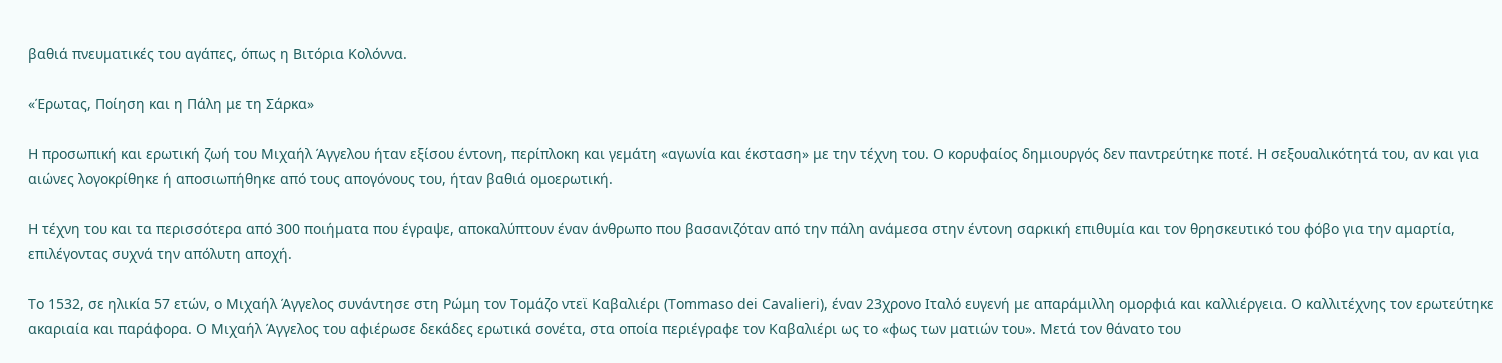βαθιά πνευματικές του αγάπες, όπως η Βιτόρια Κολόννα.

«Έρωτας, Ποίηση και η Πάλη με τη Σάρκα»

Η προσωπική και ερωτική ζωή του Μιχαήλ Άγγελου ήταν εξίσου έντονη, περίπλοκη και γεμάτη «αγωνία και έκσταση» με την τέχνη του. Ο κορυφαίος δημιουργός δεν παντρεύτηκε ποτέ. Η σεξουαλικότητά του, αν και για αιώνες λογοκρίθηκε ή αποσιωπήθηκε από τους απογόνους του, ήταν βαθιά ομοερωτική.

Η τέχνη του και τα περισσότερα από 300 ποιήματα που έγραψε, αποκαλύπτουν έναν άνθρωπο που βασανιζόταν από την πάλη ανάμεσα στην έντονη σαρκική επιθυμία και τον θρησκευτικό του φόβο για την αμαρτία, επιλέγοντας συχνά την απόλυτη αποχή.

Το 1532, σε ηλικία 57 ετών, ο Μιχαήλ Άγγελος συνάντησε στη Ρώμη τον Τομάζο ντεϊ Καβαλιέρι (Tommaso dei Cavalieri), έναν 23χρονο Ιταλό ευγενή με απαράμιλλη ομορφιά και καλλιέργεια. Ο καλλιτέχνης τον ερωτεύτηκε ακαριαία και παράφορα. Ο Μιχαήλ Άγγελος του αφιέρωσε δεκάδες ερωτικά σονέτα, στα οποία περιέγραφε τον Καβαλιέρι ως το «φως των ματιών του». Μετά τον θάνατο του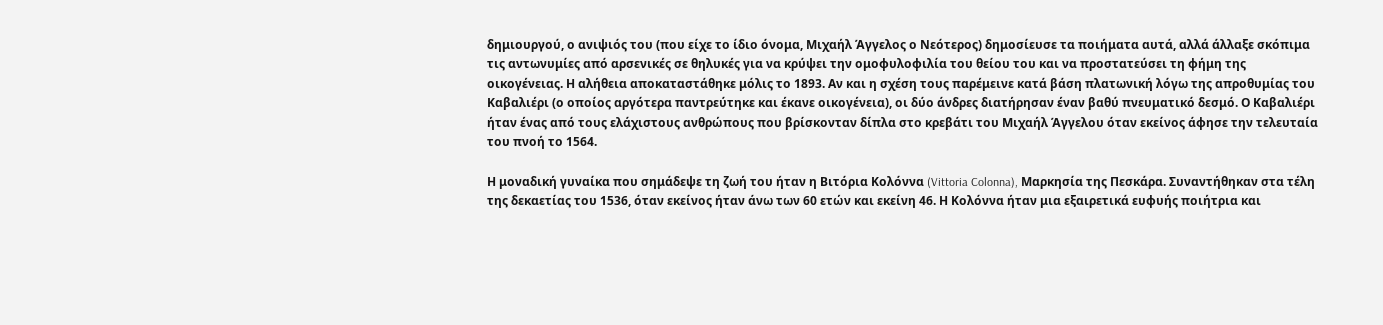δημιουργού, ο ανιψιός του (που είχε το ίδιο όνομα, Μιχαήλ Άγγελος ο Νεότερος) δημοσίευσε τα ποιήματα αυτά, αλλά άλλαξε σκόπιμα τις αντωνυμίες από αρσενικές σε θηλυκές για να κρύψει την ομοφυλοφιλία του θείου του και να προστατεύσει τη φήμη της οικογένειας. Η αλήθεια αποκαταστάθηκε μόλις το 1893. Αν και η σχέση τους παρέμεινε κατά βάση πλατωνική λόγω της απροθυμίας του Καβαλιέρι (ο οποίος αργότερα παντρεύτηκε και έκανε οικογένεια), οι δύο άνδρες διατήρησαν έναν βαθύ πνευματικό δεσμό. Ο Καβαλιέρι ήταν ένας από τους ελάχιστους ανθρώπους που βρίσκονταν δίπλα στο κρεβάτι του Μιχαήλ Άγγελου όταν εκείνος άφησε την τελευταία του πνοή το 1564.

Η μοναδική γυναίκα που σημάδεψε τη ζωή του ήταν η Βιτόρια Κολόννα (Vittoria Colonna), Μαρκησία της Πεσκάρα. Συναντήθηκαν στα τέλη της δεκαετίας του 1536, όταν εκείνος ήταν άνω των 60 ετών και εκείνη 46. Η Κολόννα ήταν μια εξαιρετικά ευφυής ποιήτρια και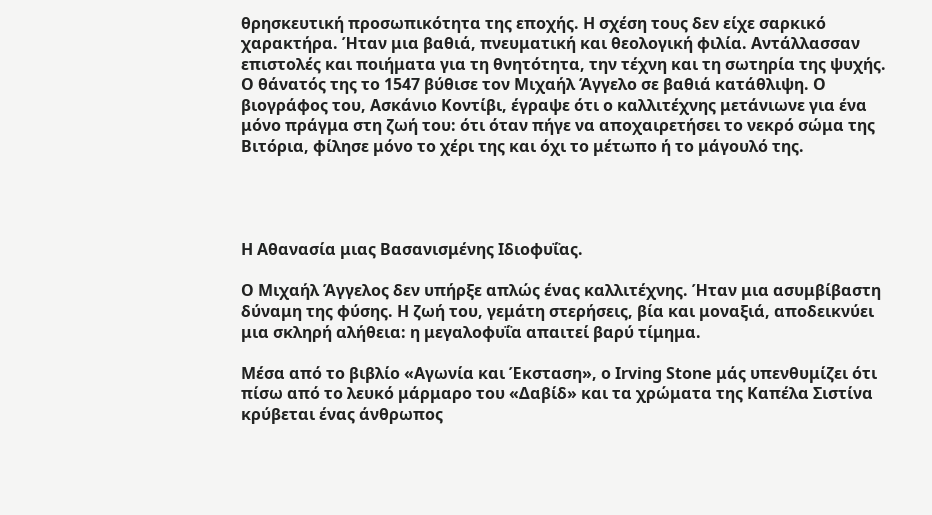θρησκευτική προσωπικότητα της εποχής. Η σχέση τους δεν είχε σαρκικό χαρακτήρα. Ήταν μια βαθιά, πνευματική και θεολογική φιλία. Αντάλλασσαν επιστολές και ποιήματα για τη θνητότητα, την τέχνη και τη σωτηρία της ψυχής. Ο θάνατός της το 1547 βύθισε τον Μιχαήλ Άγγελο σε βαθιά κατάθλιψη. Ο βιογράφος του, Ασκάνιο Κοντίβι, έγραψε ότι ο καλλιτέχνης μετάνιωνε για ένα μόνο πράγμα στη ζωή του: ότι όταν πήγε να αποχαιρετήσει το νεκρό σώμα της Βιτόρια, φίλησε μόνο το χέρι της και όχι το μέτωπο ή το μάγουλό της.




Η Αθανασία μιας Βασανισμένης Ιδιοφυΐας.

Ο Μιχαήλ Άγγελος δεν υπήρξε απλώς ένας καλλιτέχνης. Ήταν μια ασυμβίβαστη δύναμη της φύσης. Η ζωή του, γεμάτη στερήσεις, βία και μοναξιά, αποδεικνύει μια σκληρή αλήθεια: η μεγαλοφυΐα απαιτεί βαρύ τίμημα.

Μέσα από το βιβλίο «Αγωνία και Έκσταση», ο Irving Stone μάς υπενθυμίζει ότι πίσω από το λευκό μάρμαρο του «Δαβίδ» και τα χρώματα της Καπέλα Σιστίνα κρύβεται ένας άνθρωπος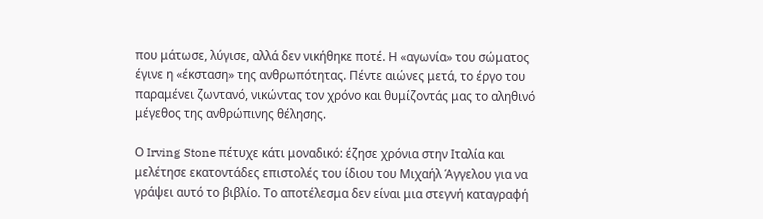που μάτωσε, λύγισε, αλλά δεν νικήθηκε ποτέ. Η «αγωνία» του σώματος έγινε η «έκσταση» της ανθρωπότητας. Πέντε αιώνες μετά, το έργο του παραμένει ζωντανό, νικώντας τον χρόνο και θυμίζοντάς μας το αληθινό μέγεθος της ανθρώπινης θέλησης.

Ο Irving Stone πέτυχε κάτι μοναδικό: έζησε χρόνια στην Ιταλία και μελέτησε εκατοντάδες επιστολές του ίδιου του Μιχαήλ Άγγελου για να γράψει αυτό το βιβλίο. Το αποτέλεσμα δεν είναι μια στεγνή καταγραφή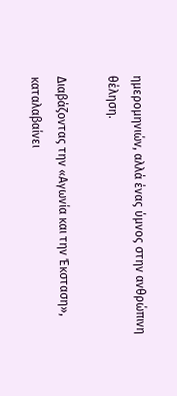ημερομηνιών, αλλά ένας ύμνος στην ανθρώπινη θέληση.

Διαβάζοντας την «Αγωνία και την Έκσταση», καταλαβαίνει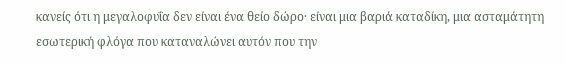κανείς ότι η μεγαλοφυΐα δεν είναι ένα θείο δώρο· είναι μια βαριά καταδίκη, μια ασταμάτητη εσωτερική φλόγα που καταναλώνει αυτόν που την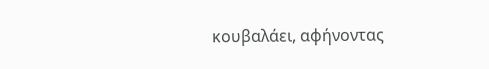κουβαλάει, αφήνοντας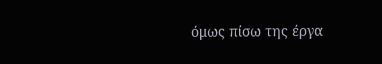όμως πίσω της έργα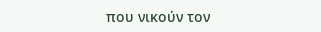που νικούν τον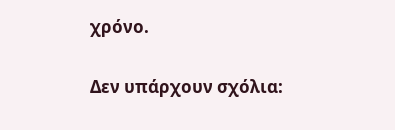χρόνο.

Δεν υπάρχουν σχόλια: